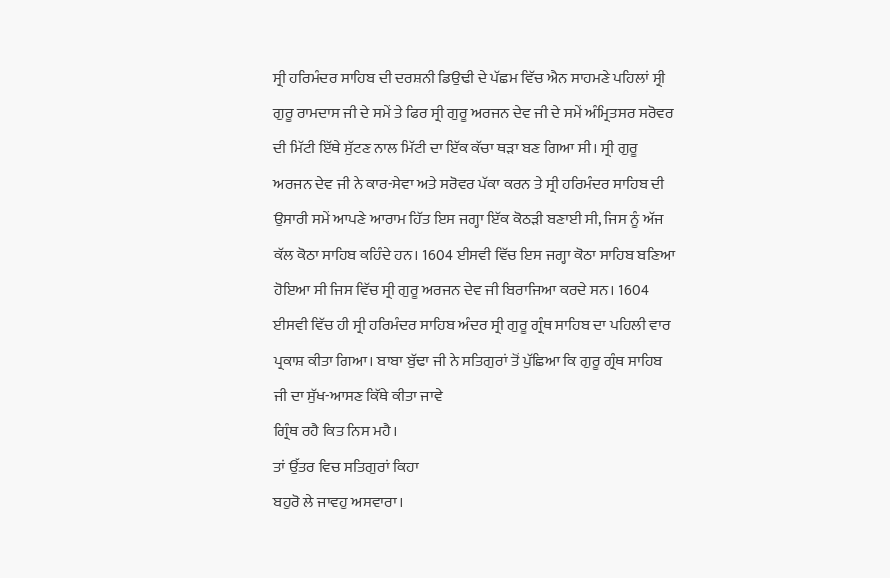ਸ੍ਰੀ ਹਰਿਮੰਦਰ ਸਾਹਿਬ ਦੀ ਦਰਸ਼ਨੀ ਡਿਉਢੀ ਦੇ ਪੱਛਮ ਵਿੱਚ ਐਨ ਸਾਹਮਣੇ ਪਹਿਲਾਂ ਸ੍ਰੀ ਗੁਰੂ ਰਾਮਦਾਸ ਜੀ ਦੇ ਸਮੇਂ ਤੇ ਫਿਰ ਸ੍ਰੀ ਗੁਰੂ ਅਰਜਨ ਦੇਵ ਜੀ ਦੇ ਸਮੇਂ ਅੰਮ੍ਰਿਤਸਰ ਸਰੋਵਰ ਦੀ ਮਿੱਟੀ ਇੱਥੇ ਸੁੱਟਣ ਨਾਲ ਮਿੱਟੀ ਦਾ ਇੱਕ ਕੱਚਾ ਥੜਾ ਬਣ ਗਿਆ ਸੀ। ਸ੍ਰੀ ਗੁਰੂ ਅਰਜਨ ਦੇਵ ਜੀ ਨੇ ਕਾਰ-ਸੇਵਾ ਅਤੇ ਸਰੋਵਰ ਪੱਕਾ ਕਰਨ ਤੇ ਸ੍ਰੀ ਹਰਿਮੰਦਰ ਸਾਹਿਬ ਦੀ ਉਸਾਰੀ ਸਮੇਂ ਆਪਣੇ ਆਰਾਮ ਹਿੱਤ ਇਸ ਜਗ੍ਹਾ ਇੱਕ ਕੋਠੜੀ ਬਣਾਈ ਸੀ, ਜਿਸ ਨੂੰ ਅੱਜ ਕੱਲ ਕੋਠਾ ਸਾਹਿਬ ਕਹਿੰਦੇ ਹਨ। 1604 ਈਸਵੀ ਵਿੱਚ ਇਸ ਜਗ੍ਹਾ ਕੋਠਾ ਸਾਹਿਬ ਬਣਿਆ ਹੋਇਆ ਸੀ ਜਿਸ ਵਿੱਚ ਸ੍ਰੀ ਗੁਰੂ ਅਰਜਨ ਦੇਵ ਜੀ ਬਿਰਾਜਿਆ ਕਰਦੇ ਸਨ। 1604 ਈਸਵੀ ਵਿੱਚ ਹੀ ਸ੍ਰੀ ਹਰਿਮੰਦਰ ਸਾਹਿਬ ਅੰਦਰ ਸ੍ਰੀ ਗੁਰੂ ਗ੍ਰੰਥ ਸਾਹਿਬ ਦਾ ਪਹਿਲੀ ਵਾਰ ਪ੍ਰਕਾਸ਼ ਕੀਤਾ ਗਿਆ। ਬਾਬਾ ਬੁੱਢਾ ਜੀ ਨੇ ਸਤਿਗੁਰਾਂ ਤੋਂ ਪੁੱਛਿਆ ਕਿ ਗੁਰੂ ਗ੍ਰੰਥ ਸਾਹਿਬ ਜੀ ਦਾ ਸੁੱਖ-ਆਸਣ ਕਿੱਥੇ ਕੀਤਾ ਜਾਵੇ
ਗ੍ਰਿੰਥ ਰਹੈ ਕਿਤ ਨਿਸ ਮਹੈ।
ਤਾਂ ਉੱਤਰ ਵਿਚ ਸਤਿਗੁਰਾਂ ਕਿਹਾ
ਬਹੁਰੋ ਲੇ ਜਾਵਹੁ ਅਸਵਾਰਾ।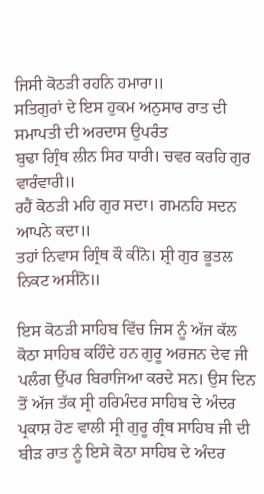ਜਿਸੀ ਕੋਠੜੀ ਰਹਨਿ ਹਮਾਰਾ॥
ਸਤਿਗੁਰਾਂ ਦੇ ਇਸ ਹੁਕਮ ਅਨੁਸਾਰ ਰਾਤ ਦੀ ਸਮਾਪਤੀ ਦੀ ਅਰਦਾਸ ਉਪਰੰਤ
ਬੁਢਾ ਗ੍ਰਿੰਥ ਲੀਨ ਸਿਰ ਧਾਰੀ। ਚਵਰ ਕਰਹਿ ਗੁਰ ਵਾਰੰਵਾਰੀ॥
ਰਹੈਂ ਕੋਠੜੀ ਮਹਿ ਗੁਰ ਸਦਾ। ਗਮਨਹਿ ਸਦਨ ਆਪਨੇ ਕਦਾ॥
ਤਹਾਂ ਨਿਵਾਸ ਗ੍ਰਿੰਥ ਕੌ ਕੀਨੋ। ਸ਼੍ਰੀ ਗੁਰ ਭੂਤਲ ਨਿਕਟ ਅਸੀਨੋ॥

ਇਸ ਕੋਠੜੀ ਸਾਹਿਬ ਵਿੱਚ ਜਿਸ ਨੂੰ ਅੱਜ ਕੱਲ ਕੋਠਾ ਸਾਹਿਬ ਕਹਿੰਦੇ ਹਨ ਗੁਰੂ ਅਰਜਨ ਦੇਵ ਜੀ ਪਲੰਗ ਉੱਪਰ ਬਿਰਾਜਿਆ ਕਰਦੇ ਸਨ। ਉਸ ਦਿਨ ਤੋਂ ਅੱਜ ਤੱਕ ਸ੍ਰੀ ਹਰਿਮੰਦਰ ਸਾਹਿਬ ਦੇ ਅੰਦਰ ਪ੍ਰਕਾਸ਼ ਹੋਣ ਵਾਲੀ ਸ੍ਰੀ ਗੁਰੂ ਗ੍ਰੰਥ ਸਾਹਿਬ ਜੀ ਦੀ ਬੀੜ ਰਾਤ ਨੂੰ ਇਸੇ ਕੋਠਾ ਸਾਹਿਬ ਦੇ ਅੰਦਰ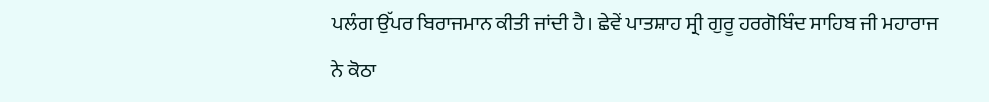ਪਲੰਗ ਉੱਪਰ ਬਿਰਾਜਮਾਨ ਕੀਤੀ ਜਾਂਦੀ ਹੈ। ਛੇਵੇਂ ਪਾਤਸ਼ਾਹ ਸ੍ਰੀ ਗੁਰੂ ਹਰਗੋਬਿੰਦ ਸਾਹਿਬ ਜੀ ਮਹਾਰਾਜ ਨੇ ਕੋਠਾ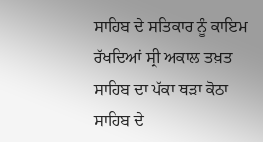ਸਾਹਿਬ ਦੇ ਸਤਿਕਾਰ ਨੂੰ ਕਾਇਮ ਰੱਖਦਿਆਂ ਸ੍ਰੀ ਅਕਾਲ ਤਖ਼ਤ ਸਾਹਿਬ ਦਾ ਪੱਕਾ ਥੜਾ ਕੋਠਾ ਸਾਹਿਬ ਦੇ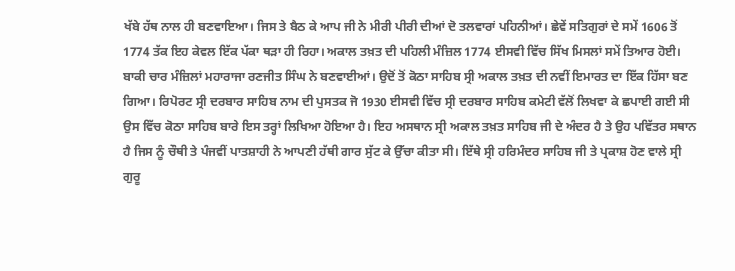ਖੱਬੇ ਹੱਥ ਨਾਲ ਹੀ ਬਣਵਾਇਆ। ਜਿਸ ਤੇ ਬੈਠ ਕੇ ਆਪ ਜੀ ਨੇ ਮੀਰੀ ਪੀਰੀ ਦੀਆਂ ਦੋ ਤਲਵਾਰਾਂ ਪਹਿਨੀਆਂ। ਛੇਵੇਂ ਸਤਿਗੁਰਾਂ ਦੇ ਸਮੇਂ 1606 ਤੋਂ 1774 ਤੱਕ ਇਹ ਕੇਵਲ ਇੱਕ ਪੱਕਾ ਥੜਾ ਹੀ ਰਿਹਾ। ਅਕਾਲ ਤਖ਼ਤ ਦੀ ਪਹਿਲੀ ਮੰਜ਼ਿਲ 1774 ਈਸਵੀ ਵਿੱਚ ਸਿੱਖ ਮਿਸਲਾਂ ਸਮੇਂ ਤਿਆਰ ਹੋਈ। ਬਾਕੀ ਚਾਰ ਮੰਜ਼ਿਲਾਂ ਮਹਾਰਾਜਾ ਰਣਜੀਤ ਸਿੰਘ ਨੇ ਬਣਵਾਈਆਂ। ਉਦੋਂ ਤੋਂ ਕੋਠਾ ਸਾਹਿਬ ਸ੍ਰੀ ਅਕਾਲ ਤਖ਼ਤ ਦੀ ਨਵੀਂ ਇਮਾਰਤ ਦਾ ਇੱਕ ਹਿੱਸਾ ਬਣ ਗਿਆ। ਰਿਪੋਰਟ ਸ੍ਰੀ ਦਰਬਾਰ ਸਾਹਿਬ ਨਾਮ ਦੀ ਪੁਸਤਕ ਜੋ 1930 ਈਸਵੀ ਵਿੱਚ ਸ੍ਰੀ ਦਰਬਾਰ ਸਾਹਿਬ ਕਮੇਟੀ ਵੱਲੋਂ ਲਿਖਵਾ ਕੇ ਛਪਾਈ ਗਈ ਸੀ ਉਸ ਵਿੱਚ ਕੋਠਾ ਸਾਹਿਬ ਬਾਰੇ ਇਸ ਤਰ੍ਹਾਂ ਲਿਖਿਆ ਹੋਇਆ ਹੈ। ਇਹ ਅਸਥਾਨ ਸ੍ਰੀ ਅਕਾਲ ਤਖ਼ਤ ਸਾਹਿਬ ਜੀ ਦੇ ਅੰਦਰ ਹੈ ਤੇ ਉਹ ਪਵਿੱਤਰ ਸਥਾਨ ਹੈ ਜਿਸ ਨੂੰ ਚੌਥੀ ਤੇ ਪੰਜਵੀਂ ਪਾਤਸ਼ਾਹੀ ਨੇ ਆਪਣੀ ਹੱਥੀ ਗਾਰ ਸੁੱਟ ਕੇ ਉੱਚਾ ਕੀਤਾ ਸੀ। ਇੱਥੇ ਸ੍ਰੀ ਹਰਿਮੰਦਰ ਸਾਹਿਬ ਜੀ ਤੇ ਪ੍ਰਕਾਸ਼ ਹੋਣ ਵਾਲੇ ਸ੍ਰੀ ਗੁਰੂ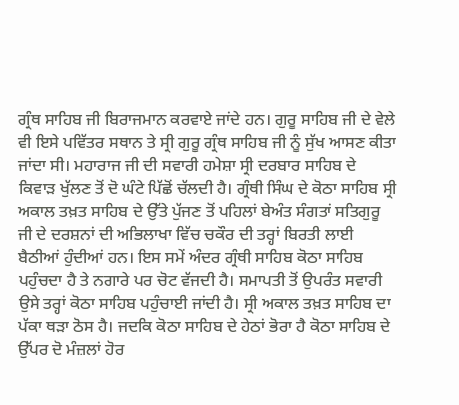ਗ੍ਰੰਥ ਸਾਹਿਬ ਜੀ ਬਿਰਾਜਮਾਨ ਕਰਵਾਏ ਜਾਂਦੇ ਹਨ। ਗੁਰੂ ਸਾਹਿਬ ਜੀ ਦੇ ਵੇਲੇ ਵੀ ਇਸੇ ਪਵਿੱਤਰ ਸਥਾਨ ਤੇ ਸ੍ਰੀ ਗੁਰੂ ਗ੍ਰੰਥ ਸਾਹਿਬ ਜੀ ਨੂੰ ਸੁੱਖ ਆਸਣ ਕੀਤਾ ਜਾਂਦਾ ਸੀ। ਮਹਾਰਾਜ ਜੀ ਦੀ ਸਵਾਰੀ ਹਮੇਸ਼ਾ ਸ੍ਰੀ ਦਰਬਾਰ ਸਾਹਿਬ ਦੇ ਕਿਵਾੜ ਖੁੱਲਣ ਤੋਂ ਦੋ ਘੰਟੇ ਪਿੱਛੋਂ ਚੱਲਦੀ ਹੈ। ਗ੍ਰੰਥੀ ਸਿੰਘ ਦੇ ਕੋਠਾ ਸਾਹਿਬ ਸ੍ਰੀ ਅਕਾਲ ਤਖ਼ਤ ਸਾਹਿਬ ਦੇ ਉੱਤੇ ਪੁੱਜਣ ਤੋਂ ਪਹਿਲਾਂ ਬੇਅੰਤ ਸੰਗਤਾਂ ਸਤਿਗੁਰੂ ਜੀ ਦੇ ਦਰਸ਼ਨਾਂ ਦੀ ਅਭਿਲਾਖਾ ਵਿੱਚ ਚਕੌਰ ਦੀ ਤਰ੍ਹਾਂ ਬਿਰਤੀ ਲਾਈ ਬੈਠੀਆਂ ਹੁੰਦੀਆਂ ਹਨ। ਇਸ ਸਮੇਂ ਅੰਦਰ ਗ੍ਰੰਥੀ ਸਾਹਿਬ ਕੋਠਾ ਸਾਹਿਬ ਪਹੁੰਚਦਾ ਹੈ ਤੇ ਨਗਾਰੇ ਪਰ ਚੋਟ ਵੱਜਦੀ ਹੈ। ਸਮਾਪਤੀ ਤੋਂ ਉਪਰੰਤ ਸਵਾਰੀ ਉਸੇ ਤਰ੍ਹਾਂ ਕੋਠਾ ਸਾਹਿਬ ਪਹੁੰਚਾਈ ਜਾਂਦੀ ਹੈ। ਸ੍ਰੀ ਅਕਾਲ ਤਖ਼ਤ ਸਾਹਿਬ ਦਾ ਪੱਕਾ ਥੜਾ ਠੋਸ ਹੈ। ਜਦਕਿ ਕੋਠਾ ਸਾਹਿਬ ਦੇ ਹੇਠਾਂ ਭੋਰਾ ਹੈ ਕੋਠਾ ਸਾਹਿਬ ਦੇ ਉੱਪਰ ਦੋ ਮੰਜ਼ਲਾਂ ਹੋਰ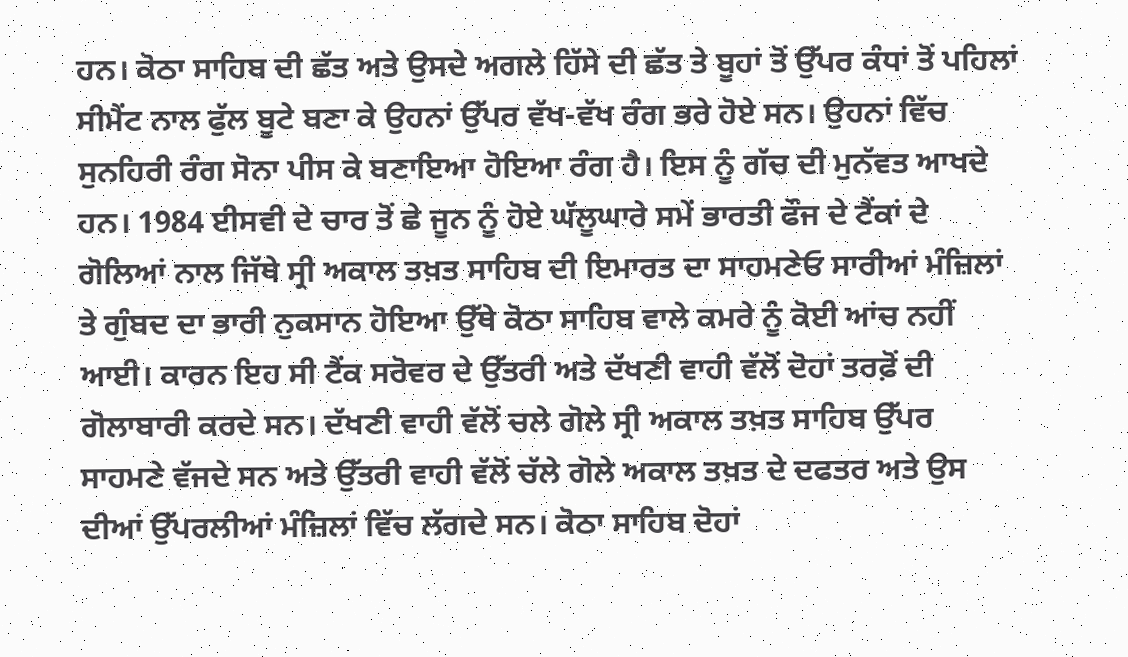ਹਨ। ਕੋਠਾ ਸਾਹਿਬ ਦੀ ਛੱਤ ਅਤੇ ਉਸਦੇ ਅਗਲੇ ਹਿੱਸੇ ਦੀ ਛੱਤ ਤੇ ਬੂਹਾਂ ਤੋਂ ਉੱਪਰ ਕੰਧਾਂ ਤੋਂ ਪਹਿਲਾਂ ਸੀਮੈਂਟ ਨਾਲ ਫੁੱਲ ਬੂਟੇ ਬਣਾ ਕੇ ਉਹਨਾਂ ਉੱਪਰ ਵੱਖ-ਵੱਖ ਰੰਗ ਭਰੇ ਹੋਏ ਸਨ। ਉਹਨਾਂ ਵਿੱਚ ਸੁਨਹਿਰੀ ਰੰਗ ਸੋਨਾ ਪੀਸ ਕੇ ਬਣਾਇਆ ਹੋਇਆ ਰੰਗ ਹੈ। ਇਸ ਨੂੰ ਗੱਚ ਦੀ ਮੁਨੱਵਤ ਆਖਦੇ ਹਨ। 1984 ਈਸਵੀ ਦੇ ਚਾਰ ਤੋਂ ਛੇ ਜੂਨ ਨੂੰ ਹੋਏ ਘੱਲੂਘਾਰੇ ਸਮੇਂ ਭਾਰਤੀ ਫੌਜ ਦੇ ਟੈਂਕਾਂ ਦੇ ਗੋਲਿਆਂ ਨਾਲ ਜਿੱਥੇ ਸ੍ਰੀ ਅਕਾਲ ਤਖ਼ਤ ਸਾਹਿਬ ਦੀ ਇਮਾਰਤ ਦਾ ਸਾਹਮਣੇਓ ਸਾਰੀਆਂ ਮੰਜ਼ਿਲਾਂ ਤੇ ਗੁੰਬਦ ਦਾ ਭਾਰੀ ਨੁਕਸਾਨ ਹੋਇਆ ਉੱਥੇ ਕੋਠਾ ਸਾਹਿਬ ਵਾਲੇ ਕਮਰੇ ਨੂੰ ਕੋਈ ਆਂਚ ਨਹੀਂ ਆਈ। ਕਾਰਨ ਇਹ ਸੀ ਟੈਂਕ ਸਰੋਵਰ ਦੇ ਉੱਤਰੀ ਅਤੇ ਦੱਖਣੀ ਵਾਹੀ ਵੱਲੋਂ ਦੋਹਾਂ ਤਰਫ਼ੋਂ ਦੀ ਗੋਲਾਬਾਰੀ ਕਰਦੇ ਸਨ। ਦੱਖਣੀ ਵਾਹੀ ਵੱਲੋਂ ਚਲੇ ਗੋਲੇ ਸ੍ਰੀ ਅਕਾਲ ਤਖ਼ਤ ਸਾਹਿਬ ਉੱਪਰ ਸਾਹਮਣੇ ਵੱਜਦੇ ਸਨ ਅਤੇ ਉੱਤਰੀ ਵਾਹੀ ਵੱਲੋਂ ਚੱਲੇ ਗੋਲੇ ਅਕਾਲ ਤਖ਼ਤ ਦੇ ਦਫਤਰ ਅਤੇ ਉਸ ਦੀਆਂ ਉੱਪਰਲੀਆਂ ਮੰਜ਼ਿਲਾਂ ਵਿੱਚ ਲੱਗਦੇ ਸਨ। ਕੋਠਾ ਸਾਹਿਬ ਦੋਹਾਂ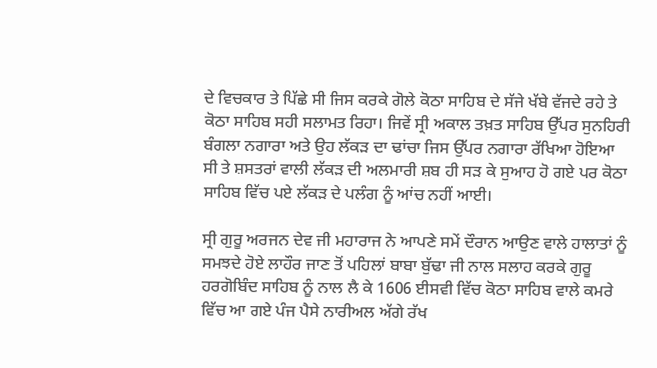ਦੇ ਵਿਚਕਾਰ ਤੇ ਪਿੱਛੇ ਸੀ ਜਿਸ ਕਰਕੇ ਗੋਲੇ ਕੋਠਾ ਸਾਹਿਬ ਦੇ ਸੱਜੇ ਖੱਬੇ ਵੱਜਦੇ ਰਹੇ ਤੇ ਕੋਠਾ ਸਾਹਿਬ ਸਹੀ ਸਲਾਮਤ ਰਿਹਾ। ਜਿਵੇਂ ਸ੍ਰੀ ਅਕਾਲ ਤਖ਼ਤ ਸਾਹਿਬ ਉੱਪਰ ਸੁਨਹਿਰੀ ਬੰਗਲਾ ਨਗਾਰਾ ਅਤੇ ਉਹ ਲੱਕੜ ਦਾ ਢਾਂਚਾ ਜਿਸ ਉੱਪਰ ਨਗਾਰਾ ਰੱਖਿਆ ਹੋਇਆ ਸੀ ਤੇ ਸ਼ਸਤਰਾਂ ਵਾਲੀ ਲੱਕੜ ਦੀ ਅਲਮਾਰੀ ਸ਼ਬ ਹੀ ਸੜ ਕੇ ਸੁਆਹ ਹੋ ਗਏ ਪਰ ਕੋਠਾ ਸਾਹਿਬ ਵਿੱਚ ਪਏ ਲੱਕੜ ਦੇ ਪਲੰਗ ਨੂੰ ਆਂਚ ਨਹੀਂ ਆਈ।

ਸ੍ਰੀ ਗੁਰੂ ਅਰਜਨ ਦੇਵ ਜੀ ਮਹਾਰਾਜ ਨੇ ਆਪਣੇ ਸਮੇਂ ਦੌਰਾਨ ਆਉਣ ਵਾਲੇ ਹਾਲਾਤਾਂ ਨੂੰ ਸਮਝਦੇ ਹੋਏ ਲਾਹੌਰ ਜਾਣ ਤੋਂ ਪਹਿਲਾਂ ਬਾਬਾ ਬੁੱਢਾ ਜੀ ਨਾਲ ਸਲਾਹ ਕਰਕੇ ਗੁਰੂ ਹਰਗੋਬਿੰਦ ਸਾਹਿਬ ਨੂੰ ਨਾਲ ਲੈ ਕੇ 1606 ਈਸਵੀ ਵਿੱਚ ਕੋਠਾ ਸਾਹਿਬ ਵਾਲੇ ਕਮਰੇ ਵਿੱਚ ਆ ਗਏ ਪੰਜ ਪੈਸੇ ਨਾਰੀਅਲ ਅੱਗੇ ਰੱਖ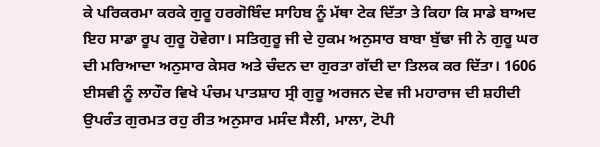ਕੇ ਪਰਿਕਰਮਾ ਕਰਕੇ ਗੁਰੂ ਹਰਗੋਬਿੰਦ ਸਾਹਿਬ ਨੂੰ ਮੱਥਾ ਟੇਕ ਦਿੱਤਾ ਤੇ ਕਿਹਾ ਕਿ ਸਾਡੇ ਬਾਅਦ ਇਹ ਸਾਡਾ ਰੂਪ ਗੁਰੂ ਹੋਵੇਗਾ। ਸਤਿਗੁਰੂ ਜੀ ਦੇ ਹੁਕਮ ਅਨੁਸਾਰ ਬਾਬਾ ਬੁੱਢਾ ਜੀ ਨੇ ਗੁਰੂ ਘਰ ਦੀ ਮਰਿਆਦਾ ਅਨੁਸਾਰ ਕੇਸਰ ਅਤੇ ਚੰਦਨ ਦਾ ਗੁਰਤਾ ਗੱਦੀ ਦਾ ਤਿਲਕ ਕਰ ਦਿੱਤਾ। 1606 ਈਸਵੀ ਨੂੰ ਲਾਹੌਰ ਵਿਖੇ ਪੰਚਮ ਪਾਤਸ਼ਾਹ ਸ੍ਰੀ ਗੁਰੂ ਅਰਜਨ ਦੇਵ ਜੀ ਮਹਾਰਾਜ ਦੀ ਸ਼ਹੀਦੀ ਉਪਰੰਤ ਗੁਰਮਤ ਰਹੁ ਰੀਤ ਅਨੁਸਾਰ ਮਸੰਦ ਸੈਲੀ, ਮਾਲਾ, ਟੋਪੀ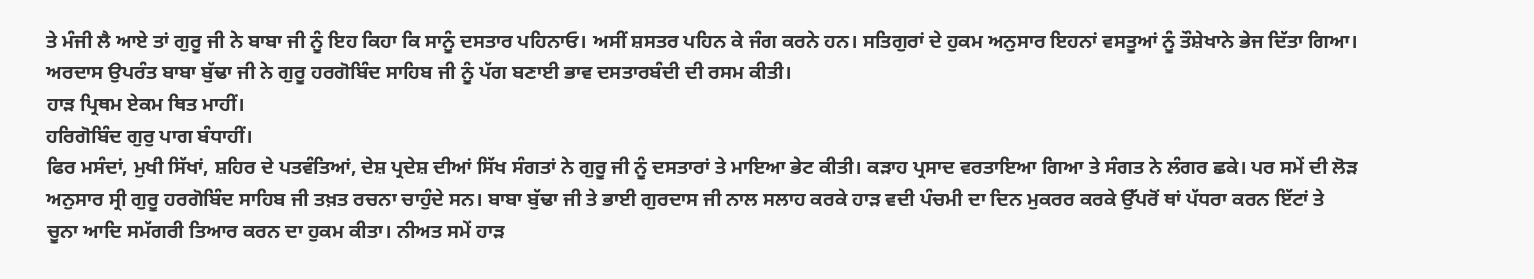ਤੇ ਮੰਜੀ ਲੈ ਆਏ ਤਾਂ ਗੁਰੂ ਜੀ ਨੇ ਬਾਬਾ ਜੀ ਨੂੰ ਇਹ ਕਿਹਾ ਕਿ ਸਾਨੂੰ ਦਸਤਾਰ ਪਹਿਨਾਓ। ਅਸੀਂ ਸ਼ਸਤਰ ਪਹਿਨ ਕੇ ਜੰਗ ਕਰਨੇ ਹਨ। ਸਤਿਗੁਰਾਂ ਦੇ ਹੁਕਮ ਅਨੁਸਾਰ ਇਹਨਾਂ ਵਸਤੂਆਂ ਨੂੰ ਤੌਸ਼ੇਖਾਨੇ ਭੇਜ ਦਿੱਤਾ ਗਿਆ। ਅਰਦਾਸ ਉਪਰੰਤ ਬਾਬਾ ਬੁੱਢਾ ਜੀ ਨੇ ਗੁਰੂ ਹਰਗੋਬਿੰਦ ਸਾਹਿਬ ਜੀ ਨੂੰ ਪੱਗ ਬਣਾਈ ਭਾਵ ਦਸਤਾਰਬੰਦੀ ਦੀ ਰਸਮ ਕੀਤੀ।
ਹਾੜ ਪ੍ਰਿਥਮ ਏਕਮ ਥਿਤ ਮਾਹੀਂ।
ਹਰਿਗੋਬਿੰਦ ਗੁਰੁ ਪਾਗ ਬੰਧਾਹੀਂ।
ਫਿਰ ਮਸੰਦਾਂ, ਮੁਖੀ ਸਿੱਖਾਂ, ਸ਼ਹਿਰ ਦੇ ਪਤਵੰਤਿਆਂ, ਦੇਸ਼ ਪ੍ਰਦੇਸ਼ ਦੀਆਂ ਸਿੱਖ ਸੰਗਤਾਂ ਨੇ ਗੁਰੂ ਜੀ ਨੂੰ ਦਸਤਾਰਾਂ ਤੇ ਮਾਇਆ ਭੇਟ ਕੀਤੀ। ਕੜਾਹ ਪ੍ਰਸਾਦ ਵਰਤਾਇਆ ਗਿਆ ਤੇ ਸੰਗਤ ਨੇ ਲੰਗਰ ਛਕੇ। ਪਰ ਸਮੇਂ ਦੀ ਲੋੜ ਅਨੁਸਾਰ ਸ੍ਰੀ ਗੁਰੂ ਹਰਗੋਬਿੰਦ ਸਾਹਿਬ ਜੀ ਤਖ਼ਤ ਰਚਨਾ ਚਾਹੁੰਦੇ ਸਨ। ਬਾਬਾ ਬੁੱਢਾ ਜੀ ਤੇ ਭਾਈ ਗੁਰਦਾਸ ਜੀ ਨਾਲ ਸਲਾਹ ਕਰਕੇ ਹਾੜ ਵਦੀ ਪੰਚਮੀ ਦਾ ਦਿਨ ਮੁਕਰਰ ਕਰਕੇ ਉੱਪਰੋਂ ਥਾਂ ਪੱਧਰਾ ਕਰਨ ਇੱਟਾਂ ਤੇ ਚੂਨਾ ਆਦਿ ਸਮੱਗਰੀ ਤਿਆਰ ਕਰਨ ਦਾ ਹੁਕਮ ਕੀਤਾ। ਨੀਅਤ ਸਮੇਂ ਹਾੜ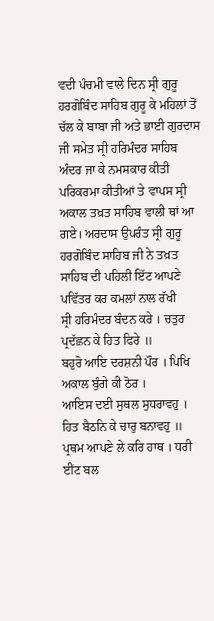ਵਦੀ ਪੰਚਮੀ ਵਾਲੇ ਦਿਨ ਸ੍ਰੀ ਗੁਰੂ ਹਰਗੋਬਿੰਦ ਸਾਹਿਬ ਗੁਰੂ ਕੇ ਮਹਿਲਾਂ ਤੋਂ ਚੱਲ ਕੇ ਬਾਬਾ ਜੀ ਅਤੇ ਭਾਈ ਗੁਰਦਾਸ ਜੀ ਸਮੇਤ ਸ੍ਰੀ ਹਰਿਮੰਦਰ ਸਾਹਿਬ ਅੰਦਰ ਜਾ ਕੇ ਨਮਸਕਾਰ ਕੀਤੀ ਪਰਿਕਰਮਾ ਕੀਤੀਆਂ ਤੇ ਵਾਪਸ ਸ੍ਰੀ ਅਕਾਲ ਤਖ਼ਤ ਸਾਹਿਬ ਵਾਲੀ ਥਾਂ ਆ ਗਏ। ਅਰਦਾਸ ਉਪਰੰਤ ਸ੍ਰੀ ਗੁਰੂ ਹਰਗੋਬਿੰਦ ਸਾਹਿਬ ਜੀ ਨੇ ਤਖ਼ਤ ਸਾਹਿਬ ਦੀ ਪਹਿਲੀ ਇੱਟ ਆਪਣੇ ਪਵਿੱਤਰ ਕਰ ਕਮਲਾਂ ਨਾਲ ਰੱਖੀ
ਸ੍ਰੀ ਹਰਿਮੰਦਰ ਬੰਦਨ ਕਰੇ । ਚਤੁਰ ਪ੍ਰਦੱਛਨ ਕੇ ਹਿਤ ਫਿਰੇ ॥
ਬਹੁਰੋ ਆਇ ਦਰਸ਼ਨੀ ਪੌਰ । ਪਿਖਿ ਅਕਾਲ ਬੁੰਗੇ ਕੀ ਠੋਰ ।
ਆਇਸ ਦਈ ਸੁਥਲ ਸੁਧਰਾਵਹੁ । ਹਿਤ ਬੈਠਨਿ ਕੇ ਚਾਰੁ ਬਨਾਵਹੁ ॥
ਪ੍ਰਥਮ ਆਪਣੇ ਲੇ ਕਰਿ ਹਾਥ । ਧਰੀ ਈਂਟ ਬਲ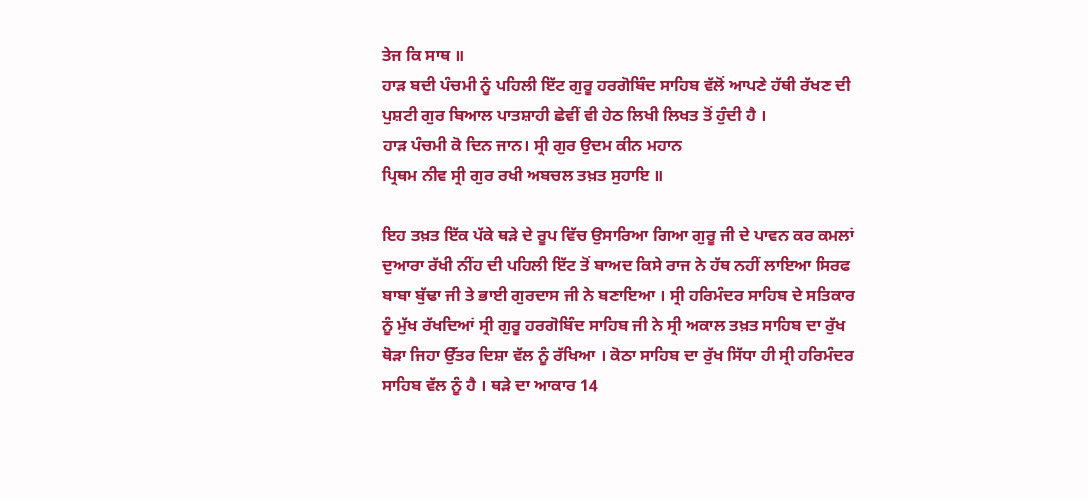ਤੇਜ ਕਿ ਸਾਥ ॥
ਹਾੜ ਬਦੀ ਪੰਚਮੀ ਨੂੰ ਪਹਿਲੀ ਇੱਟ ਗੁਰੂ ਹਰਗੋਬਿੰਦ ਸਾਹਿਬ ਵੱਲੋਂ ਆਪਣੇ ਹੱਥੀ ਰੱਖਣ ਦੀ ਪੁਸ਼ਟੀ ਗੁਰ ਬਿਆਲ ਪਾਤਸ਼ਾਹੀ ਛੇਵੀਂ ਵੀ ਹੇਠ ਲਿਖੀ ਲਿਖਤ ਤੋਂ ਹੁੰਦੀ ਹੈ ।
ਹਾੜ ਪੰਚਮੀ ਕੋ ਦਿਨ ਜਾਨ। ਸ੍ਰੀ ਗੁਰ ਉਦਮ ਕੀਨ ਮਹਾਨ
ਪ੍ਰਿਥਮ ਨੀਵ ਸ੍ਰੀ ਗੁਰ ਰਖੀ ਅਬਚਲ ਤਖ਼ਤ ਸੁਹਾਇ ॥

ਇਹ ਤਖ਼ਤ ਇੱਕ ਪੱਕੇ ਥੜੇ ਦੇ ਰੂਪ ਵਿੱਚ ਉਸਾਰਿਆ ਗਿਆ ਗੁਰੂ ਜੀ ਦੇ ਪਾਵਨ ਕਰ ਕਮਲਾਂ ਦੁਆਰਾ ਰੱਖੀ ਨੀਂਹ ਦੀ ਪਹਿਲੀ ਇੱਟ ਤੋਂ ਬਾਅਦ ਕਿਸੇ ਰਾਜ ਨੇ ਹੱਥ ਨਹੀਂ ਲਾਇਆ ਸਿਰਫ ਬਾਬਾ ਬੁੱਢਾ ਜੀ ਤੇ ਭਾਈ ਗੁਰਦਾਸ ਜੀ ਨੇ ਬਣਾਇਆ । ਸ੍ਰੀ ਹਰਿਮੰਦਰ ਸਾਹਿਬ ਦੇ ਸਤਿਕਾਰ ਨੂੰ ਮੁੱਖ ਰੱਖਦਿਆਂ ਸ੍ਰੀ ਗੁਰੂ ਹਰਗੋਬਿੰਦ ਸਾਹਿਬ ਜੀ ਨੇ ਸ੍ਰੀ ਅਕਾਲ ਤਖ਼ਤ ਸਾਹਿਬ ਦਾ ਰੁੱਖ ਥੋੜਾ ਜਿਹਾ ਉੱਤਰ ਦਿਸ਼ਾ ਵੱਲ ਨੂੰ ਰੱਖਿਆ । ਕੋਠਾ ਸਾਹਿਬ ਦਾ ਰੁੱਖ ਸਿੱਧਾ ਹੀ ਸ੍ਰੀ ਹਰਿਮੰਦਰ ਸਾਹਿਬ ਵੱਲ ਨੂੰ ਹੈ । ਥੜੇ ਦਾ ਆਕਾਰ 14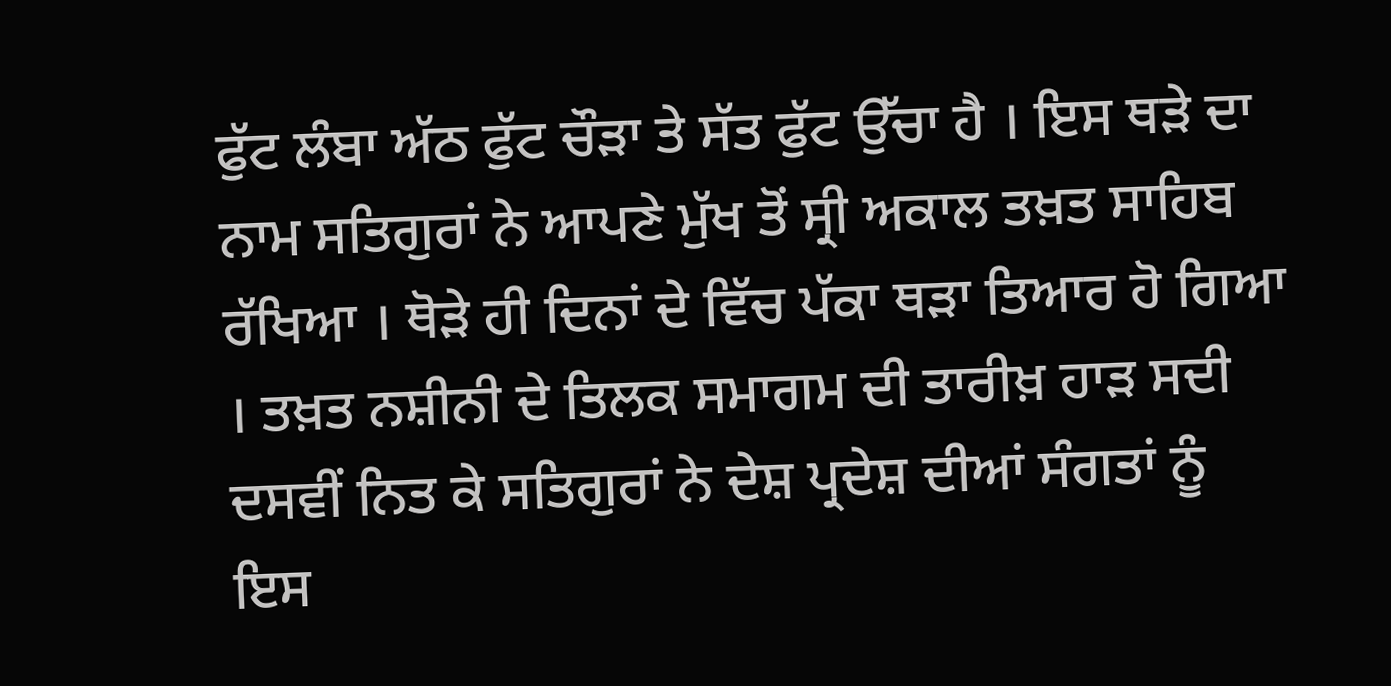ਫੁੱਟ ਲੰਬਾ ਅੱਠ ਫੁੱਟ ਚੌੜਾ ਤੇ ਸੱਤ ਫੁੱਟ ਉੱਚਾ ਹੈ । ਇਸ ਥੜੇ ਦਾ ਨਾਮ ਸਤਿਗੁਰਾਂ ਨੇ ਆਪਣੇ ਮੁੱਖ ਤੋਂ ਸ੍ਰੀ ਅਕਾਲ ਤਖ਼ਤ ਸਾਹਿਬ ਰੱਖਿਆ । ਥੋੜੇ ਹੀ ਦਿਨਾਂ ਦੇ ਵਿੱਚ ਪੱਕਾ ਥੜਾ ਤਿਆਰ ਹੋ ਗਿਆ । ਤਖ਼ਤ ਨਸ਼ੀਨੀ ਦੇ ਤਿਲਕ ਸਮਾਗਮ ਦੀ ਤਾਰੀਖ਼ ਹਾੜ ਸਦੀ ਦਸਵੀਂ ਨਿਤ ਕੇ ਸਤਿਗੁਰਾਂ ਨੇ ਦੇਸ਼ ਪ੍ਰਦੇਸ਼ ਦੀਆਂ ਸੰਗਤਾਂ ਨੂੰ ਇਸ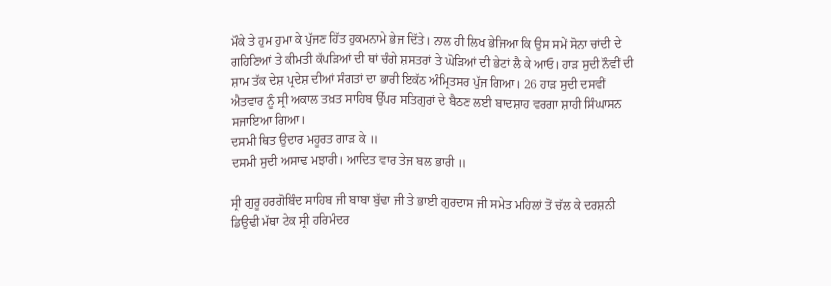ਮੌਕੇ ਤੇ ਹੁਮ ਹੁਮਾ ਕੇ ਪੁੱਜਣ ਹਿੱਤ ਹੁਕਮਨਾਮੇ ਭੇਜ ਦਿੱਤੇ। ਨਾਲ ਹੀ ਲਿਖ ਭੇਜਿਆ ਕਿ ਉਸ ਸਮੇਂ ਸੋਨਾ ਚਾਂਦੀ ਦੇ ਗਹਿਣਿਆਂ ਤੇ ਕੀਮਤੀ ਕੱਪੜਿਆਂ ਦੀ ਥਾਂ ਚੰਗੇ ਸ਼ਸਤਰਾਂ ਤੇ ਘੋੜਿਆਂ ਦੀ ਭੇਟਾਂ ਲੈ ਕੇ ਆਓ। ਹਾੜ ਸੁਦੀ ਨੌਵੀਂ ਦੀ ਸ਼ਾਮ ਤੱਕ ਦੇਸ਼ ਪ੍ਰਦੇਸ਼ ਦੀਆਂ ਸੰਗਤਾਂ ਦਾ ਭਾਰੀ ਇਕੱਠ ਅੰਮ੍ਰਿਤਸਰ ਪੁੱਜ ਗਿਆ। 26 ਹਾੜ ਸੁਦੀ ਦਸਵੀਂ ਐਤਵਾਰ ਨੂੰ ਸ੍ਰੀ ਅਕਾਲ ਤਖ਼ਤ ਸਾਹਿਬ ਉੱਪਰ ਸਤਿਗੁਰਾਂ ਦੇ ਬੈਠਣ ਲਈ ਬਾਦਸ਼ਾਹ ਵਰਗਾ ਸ਼ਾਹੀ ਸਿੰਘਾਸਨ ਸਜਾਇਆ ਗਿਆ।
ਦਸਮੀ ਥਿਤ ਉਦਾਰ ਮਹੂਰਤ ਗਾੜ ਕੇ ॥
ਦਸਮੀ ਸੁਦੀ ਅਸਾਢ ਮਝਾਰੀ। ਆਦਿਤ ਵਾਰ ਤੇਜ ਬਲ ਭਾਰੀ ॥

ਸ੍ਰੀ ਗੁਰੂ ਹਰਗੋਬਿੰਦ ਸਾਹਿਬ ਜੀ ਬਾਬਾ ਬੁੱਢਾ ਜੀ ਤੇ ਭਾਈ ਗੁਰਦਾਸ ਜੀ ਸਮੇਤ ਮਹਿਲਾਂ ਤੋਂ ਚੱਲ ਕੇ ਦਰਸ਼ਨੀ ਡਿਉਢੀ ਮੱਥਾ ਟੇਕ ਸ੍ਰੀ ਹਰਿਮੰਦਰ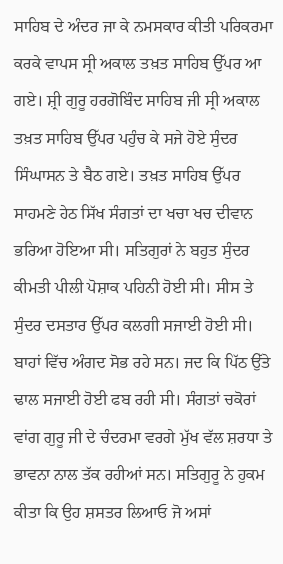ਸਾਹਿਬ ਦੇ ਅੰਦਰ ਜਾ ਕੇ ਨਮਸਕਾਰ ਕੀਤੀ ਪਰਿਕਰਮਾ ਕਰਕੇ ਵਾਪਸ ਸ੍ਰੀ ਅਕਾਲ ਤਖ਼ਤ ਸਾਹਿਬ ਉੱਪਰ ਆ ਗਏ। ਸ਼੍ਰੀ ਗੁਰੂ ਹਰਗੋਬਿੰਦ ਸਾਹਿਬ ਜੀ ਸ੍ਰੀ ਅਕਾਲ ਤਖ਼ਤ ਸਾਹਿਬ ਉੱਪਰ ਪਹੁੰਚ ਕੇ ਸਜੇ ਹੋਏ ਸੁੰਦਰ ਸਿੰਘਾਸਨ ਤੇ ਬੈਠ ਗਏ। ਤਖ਼ਤ ਸਾਹਿਬ ਉੱਪਰ ਸਾਹਮਣੇ ਹੇਠ ਸਿੱਖ ਸੰਗਤਾਂ ਦਾ ਖਚਾ ਖਚ ਦੀਵਾਨ ਭਰਿਆ ਹੋਇਆ ਸੀ। ਸਤਿਗੁਰਾਂ ਨੇ ਬਹੁਤ ਸੁੰਦਰ ਕੀਮਤੀ ਪੀਲੀ ਪੋਸ਼ਾਕ ਪਹਿਨੀ ਹੋਈ ਸੀ। ਸੀਸ ਤੇ ਸੁੰਦਰ ਦਸਤਾਰ ਉੱਪਰ ਕਲਗੀ ਸਜਾਈ ਹੋਈ ਸੀ। ਬਾਹਾਂ ਵਿੱਚ ਅੰਗਦ ਸੋਭ ਰਹੇ ਸਨ। ਜਦ ਕਿ ਪਿੱਠ ਉੱਤੇ ਢਾਲ ਸਜਾਈ ਹੋਈ ਫਬ ਰਹੀ ਸੀ। ਸੰਗਤਾਂ ਚਕੋਰਾਂ ਵਾਂਗ ਗੁਰੂ ਜੀ ਦੇ ਚੰਦਰਮਾ ਵਰਗੇ ਮੁੱਖ ਵੱਲ ਸ਼ਰਧਾ ਤੇ ਭਾਵਨਾ ਨਾਲ ਤੱਕ ਰਹੀਆਂ ਸਨ। ਸਤਿਗੁਰੂ ਨੇ ਹੁਕਮ ਕੀਤਾ ਕਿ ਉਹ ਸ਼ਸਤਰ ਲਿਆਓ ਜੋ ਅਸਾਂ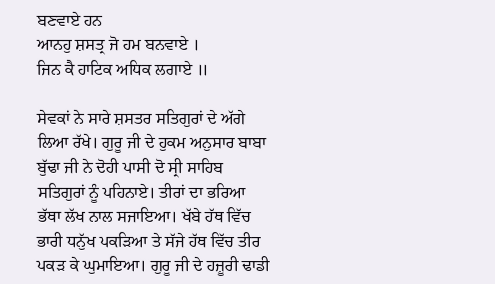ਬਣਵਾਏ ਹਨ
ਆਨਹੁ ਸ਼ਸਤ੍ਰ ਜੋ ਹਮ ਬਨਵਾਏ ।
ਜਿਨ ਕੈ ਹਾਟਿਕ ਅਧਿਕ ਲਗਾਏ ॥

ਸੇਵਕਾਂ ਨੇ ਸਾਰੇ ਸ਼ਸਤਰ ਸਤਿਗੁਰਾਂ ਦੇ ਅੱਗੇ ਲਿਆ ਰੱਖੇ। ਗੁਰੂ ਜੀ ਦੇ ਹੁਕਮ ਅਨੁਸਾਰ ਬਾਬਾ ਬੁੱਢਾ ਜੀ ਨੇ ਦੋਹੀ ਪਾਸੀ ਦੋ ਸ੍ਰੀ ਸਾਹਿਬ ਸਤਿਗੁਰਾਂ ਨੂੰ ਪਹਿਨਾਏ। ਤੀਰਾਂ ਦਾ ਭਰਿਆ ਭੱਥਾ ਲੱਖ ਨਾਲ ਸਜਾਇਆ। ਖੱਬੇ ਹੱਥ ਵਿੱਚ ਭਾਰੀ ਧਨੁੱਖ ਪਕੜਿਆ ਤੇ ਸੱਜੇ ਹੱਥ ਵਿੱਚ ਤੀਰ ਪਕੜ ਕੇ ਘੁਮਾਇਆ। ਗੁਰੂ ਜੀ ਦੇ ਹਜ਼ੂਰੀ ਢਾਡੀ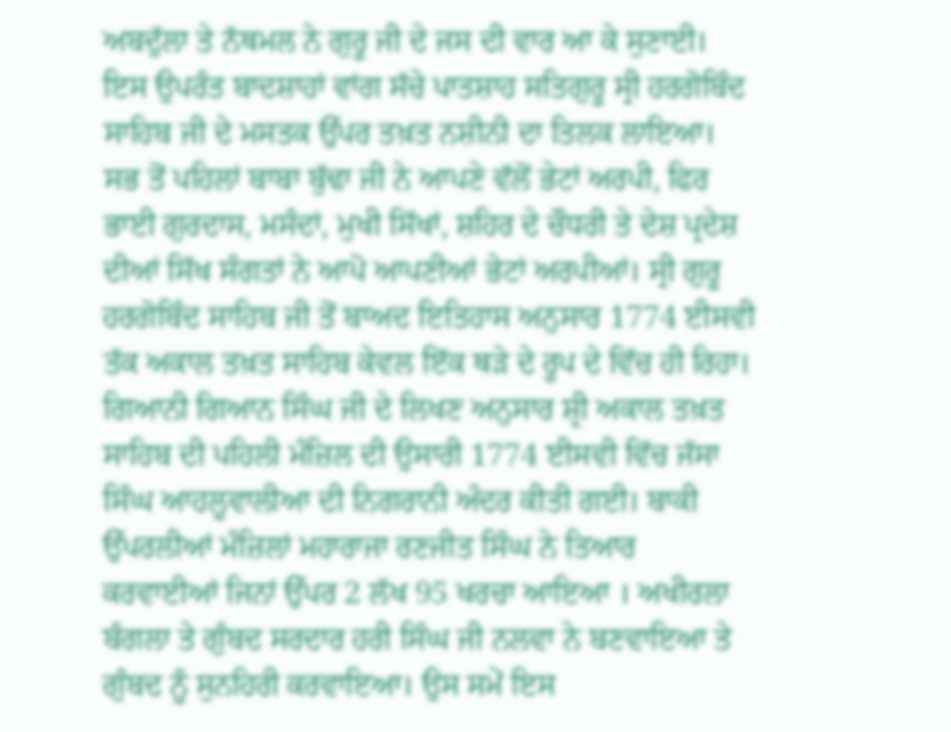ਅਬਦੁੱਲਾ ਤੇ ਨੱਥਮਲ ਨੇ ਗੁਰੂ ਜੀ ਦੇ ਜਸ ਦੀ ਵਾਰ ਆ ਕੇ ਸੁਣਾਈ। ਇਸ ਉਪਰੰਤ ਬਾਦਸ਼ਾਹਾਂ ਵਾਂਗ ਸੱਚੇ ਪਾਤਸ਼ਾਹ ਸਤਿਗੁਰੂ ਸ੍ਰੀ ਹਰਗੋਬਿੰਦ ਸਾਹਿਬ ਜੀ ਦੇ ਮਸਤਕ ਉੱਪਰ ਤਖ਼ਤ ਨਸ਼ੀਨੀ ਦਾ ਤਿਲਕ ਲਾਇਆ। ਸਭ ਤੋਂ ਪਹਿਲਾਂ ਬਾਬਾ ਬੁੱਢਾ ਜੀ ਨੇ ਆਪਣੇ ਵੱਲੋਂ ਭੇਟਾਂ ਅਰਪੀ, ਫਿਰ ਭਾਈ ਗੁਰਦਾਸ, ਮਸੰਦਾਂ, ਮੁਖੀ ਸਿੱਖਾਂ, ਸ਼ਹਿਰ ਦੇ ਚੌਧਰੀ ਤੇ ਦੇਸ਼ ਪ੍ਰਦੇਸ਼ ਦੀਆਂ ਸਿੱਖ ਸੰਗਤਾਂ ਨੇ ਆਪੋ ਆਪਣੀਆਂ ਭੇਟਾਂ ਅਰਪੀਆਂ। ਸ੍ਰੀ ਗੁਰੂ ਹਰਗੋਬਿੰਦ ਸਾਹਿਬ ਜੀ ਤੋਂ ਬਾਅਦ ਇਤਿਹਾਸ ਅਨੁਸਾਰ 1774 ਈਸਵੀ ਤੱਕ ਅਕਾਲ ਤਖ਼ਤ ਸਾਹਿਬ ਕੇਵਲ ਇੱਕ ਥੜੇ ਦੇ ਰੂਪ ਦੇ ਵਿੱਚ ਹੀ ਰਿਹਾ। ਗਿਆਨੀ ਗਿਆਨ ਸਿੰਘ ਜੀ ਦੇ ਲਿਖਣ ਅਨੁਸਾਰ ਸ਼੍ਰੀ ਅਕਾਲ ਤਖ਼ਤ ਸਾਹਿਬ ਦੀ ਪਹਿਲੀ ਮੰਜ਼ਿਲ ਦੀ ਉਸਾਰੀ 1774 ਈਸਵੀ ਵਿੱਚ ਜੱਸਾ ਸਿੰਘ ਆਹਲੂਵਾਲੀਆ ਦੀ ਨਿਗਰਾਨੀ ਅੰਦਰ ਕੀਤੀ ਗਈ। ਬਾਕੀ ਉੱਪਰਲੀਆਂ ਮੰਜ਼ਿਲਾਂ ਮਹਾਰਾਜਾ ਰਣਜੀਤ ਸਿੰਘ ਨੇ ਤਿਆਰ ਕਰਵਾਈਆਂ ਜਿਨਾਂ ਉੱਪਰ 2 ਲੱਖ 95 ਖਰਚਾ ਆਇਆ । ਅਖੀਰਲਾ ਬੰਗਲਾ ਤੇ ਗੁੰਬਦ ਸਰਦਾਰ ਹਰੀ ਸਿੰਘ ਜੀ ਨਲਵਾ ਨੇ ਬਣਵਾਇਆ ਤੇ ਗੁੰਬਦ ਨੂੰ ਸੁਨਹਿਰੀ ਕਰਵਾਇਆ। ਉਸ ਸਮੇਂ ਇਸ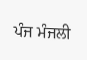ਪੰਜ ਮੰਜਲੀ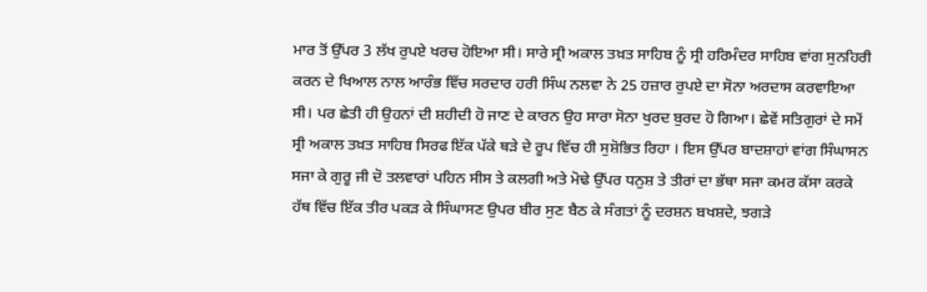ਮਾਰ ਤੋਂ ਉੱਪਰ 3 ਲੱਖ ਰੁਪਏ ਖਰਚ ਹੋਇਆ ਸੀ। ਸਾਰੇ ਸ੍ਰੀ ਅਕਾਲ ਤਖ਼ਤ ਸਾਹਿਬ ਨੂੰ ਸ੍ਰੀ ਹਰਿਮੰਦਰ ਸਾਹਿਬ ਵਾਂਗ ਸੁਨਹਿਰੀ ਕਰਨ ਦੇ ਖਿਆਲ ਨਾਲ ਆਰੰਭ ਵਿੱਚ ਸਰਦਾਰ ਹਰੀ ਸਿੰਘ ਨਲਵਾ ਨੇ 25 ਹਜ਼ਾਰ ਰੁਪਏ ਦਾ ਸੋਨਾ ਅਰਦਾਸ ਕਰਵਾਇਆ ਸੀ। ਪਰ ਛੇਤੀ ਹੀ ਉਹਨਾਂ ਦੀ ਸ਼ਹੀਦੀ ਹੋ ਜਾਣ ਦੇ ਕਾਰਨ ਉਹ ਸਾਰਾ ਸੋਨਾ ਖੁਰਦ ਬੁਰਦ ਹੋ ਗਿਆ। ਛੇਵੇਂ ਸਤਿਗੁਰਾਂ ਦੇ ਸਮੇਂ ਸ੍ਰੀ ਅਕਾਲ ਤਖ਼ਤ ਸਾਹਿਬ ਸਿਰਫ ਇੱਕ ਪੱਕੇ ਥੜੇ ਦੇ ਰੂਪ ਵਿੱਚ ਹੀ ਸੁਸ਼ੋਭਿਤ ਰਿਹਾ । ਇਸ ਉੱਪਰ ਬਾਦਸ਼ਾਹਾਂ ਵਾਂਗ ਸਿੰਘਾਸਨ ਸਜਾ ਕੇ ਗੁਰੂ ਜੀ ਦੋ ਤਲਵਾਰਾਂ ਪਹਿਨ ਸੀਸ ਤੇ ਕਲਗੀ ਅਤੇ ਮੋਢੇ ਉੱਪਰ ਧਨੁਸ਼ ਤੇ ਤੀਰਾਂ ਦਾ ਭੱਥਾ ਸਜਾ ਕਮਰ ਕੱਸਾ ਕਰਕੇ ਹੱਥ ਵਿੱਚ ਇੱਕ ਤੀਰ ਪਕੜ ਕੇ ਸਿੰਘਾਸਣ ਉਪਰ ਬੀਰ ਸੁਣ ਬੈਠ ਕੇ ਸੰਗਤਾਂ ਨੂੰ ਦਰਸ਼ਨ ਬਖਸ਼ਦੇ, ਝਗੜੇ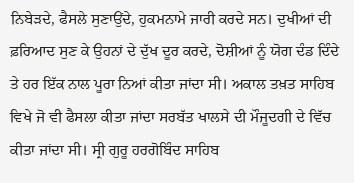ਨਿਬੇੜਦੇ, ਫੈਸਲੇ ਸੁਣਾਉਂਦੇ, ਹੁਕਮਨਾਮੇ ਜਾਰੀ ਕਰਦੇ ਸਨ। ਦੁਖੀਆਂ ਦੀ ਫ਼ਰਿਆਦ ਸੁਣ ਕੇ ਉਹਨਾਂ ਦੇ ਦੁੱਖ ਦੂਰ ਕਰਦੇ, ਦੋਸ਼ੀਆਂ ਨੂੰ ਯੋਗ ਦੰਡ ਦਿੰਦੇ ਤੇ ਹਰ ਇੱਕ ਨਾਲ ਪੂਰਾ ਨਿਆਂ ਕੀਤਾ ਜਾਂਦਾ ਸੀ। ਅਕਾਲ ਤਖ਼ਤ ਸਾਹਿਬ ਵਿਖੇ ਜੋ ਵੀ ਫੈਸਲਾ ਕੀਤਾ ਜਾਂਦਾ ਸਰਬੱਤ ਖਾਲਸੇ ਦੀ ਮੌਜੂਦਗੀ ਦੇ ਵਿੱਚ ਕੀਤਾ ਜਾਂਦਾ ਸੀ। ਸ੍ਰੀ ਗੁਰੂ ਹਰਗੋਬਿੰਦ ਸਾਹਿਬ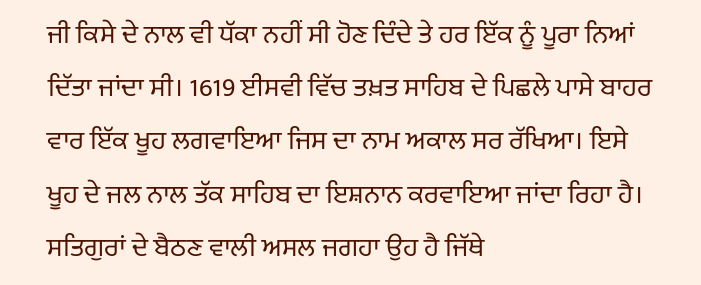ਜੀ ਕਿਸੇ ਦੇ ਨਾਲ ਵੀ ਧੱਕਾ ਨਹੀਂ ਸੀ ਹੋਣ ਦਿੰਦੇ ਤੇ ਹਰ ਇੱਕ ਨੂੰ ਪੂਰਾ ਨਿਆਂ ਦਿੱਤਾ ਜਾਂਦਾ ਸੀ। 1619 ਈਸਵੀ ਵਿੱਚ ਤਖ਼ਤ ਸਾਹਿਬ ਦੇ ਪਿਛਲੇ ਪਾਸੇ ਬਾਹਰ ਵਾਰ ਇੱਕ ਖੂਹ ਲਗਵਾਇਆ ਜਿਸ ਦਾ ਨਾਮ ਅਕਾਲ ਸਰ ਰੱਖਿਆ। ਇਸੇ ਖੂਹ ਦੇ ਜਲ ਨਾਲ ਤੱਕ ਸਾਹਿਬ ਦਾ ਇਸ਼ਨਾਨ ਕਰਵਾਇਆ ਜਾਂਦਾ ਰਿਹਾ ਹੈ। ਸਤਿਗੁਰਾਂ ਦੇ ਬੈਠਣ ਵਾਲੀ ਅਸਲ ਜਗਹਾ ਉਹ ਹੈ ਜਿੱਥੇ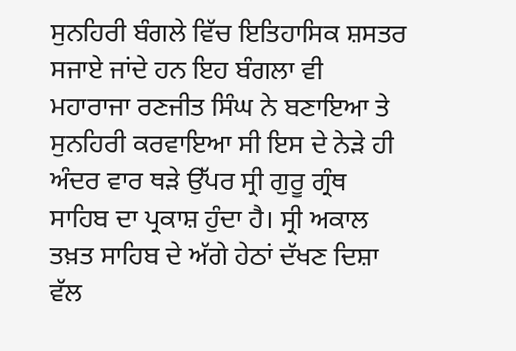ਸੁਨਹਿਰੀ ਬੰਗਲੇ ਵਿੱਚ ਇਤਿਹਾਸਿਕ ਸ਼ਸਤਰ ਸਜਾਏ ਜਾਂਦੇ ਹਨ ਇਹ ਬੰਗਲਾ ਵੀ ਮਹਾਰਾਜਾ ਰਣਜੀਤ ਸਿੰਘ ਨੇ ਬਣਾਇਆ ਤੇ ਸੁਨਹਿਰੀ ਕਰਵਾਇਆ ਸੀ ਇਸ ਦੇ ਨੇੜੇ ਹੀ ਅੰਦਰ ਵਾਰ ਥੜੇ ਉੱਪਰ ਸ੍ਰੀ ਗੁਰੂ ਗ੍ਰੰਥ ਸਾਹਿਬ ਦਾ ਪ੍ਰਕਾਸ਼ ਹੁੰਦਾ ਹੈ। ਸ੍ਰੀ ਅਕਾਲ ਤਖ਼ਤ ਸਾਹਿਬ ਦੇ ਅੱਗੇ ਹੇਠਾਂ ਦੱਖਣ ਦਿਸ਼ਾ ਵੱਲ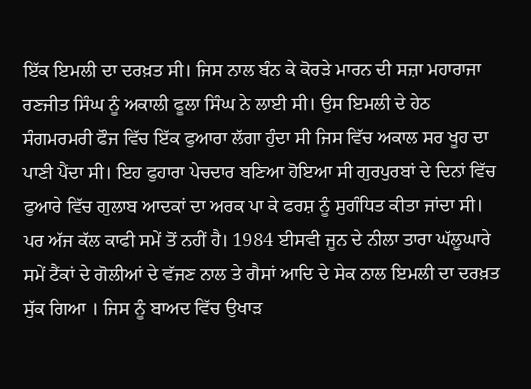ਇੱਕ ਇਮਲੀ ਦਾ ਦਰਖ਼ਤ ਸੀ। ਜਿਸ ਨਾਲ ਬੰਨ ਕੇ ਕੋਰੜੇ ਮਾਰਨ ਦੀ ਸਜ਼ਾ ਮਹਾਰਾਜਾ ਰਣਜੀਤ ਸਿੰਘ ਨੂੰ ਅਕਾਲੀ ਫੂਲਾ ਸਿੰਘ ਨੇ ਲਾਈ ਸੀ। ਉਸ ਇਮਲੀ ਦੇ ਹੇਠ ਸੰਗਮਰਮਰੀ ਫੌਜ ਵਿੱਚ ਇੱਕ ਫੁਆਰਾ ਲੱਗਾ ਹੁੰਦਾ ਸੀ ਜਿਸ ਵਿੱਚ ਅਕਾਲ ਸਰ ਖੂਹ ਦਾ ਪਾਣੀ ਪੈਂਦਾ ਸੀ। ਇਹ ਫੁਹਾਰਾ ਪੇਚਦਾਰ ਬਣਿਆ ਹੋਇਆ ਸੀ ਗੁਰਪੁਰਬਾਂ ਦੇ ਦਿਨਾਂ ਵਿੱਚ ਫੁਆਰੇ ਵਿੱਚ ਗੁਲਾਬ ਆਦਕਾਂ ਦਾ ਅਰਕ ਪਾ ਕੇ ਫਰਸ਼ ਨੂੰ ਸੁਗੰਧਿਤ ਕੀਤਾ ਜਾਂਦਾ ਸੀ। ਪਰ ਅੱਜ ਕੱਲ ਕਾਫੀ ਸਮੇਂ ਤੋਂ ਨਹੀਂ ਹੈ। 1984 ਈਸਵੀ ਜੂਨ ਦੇ ਨੀਲਾ ਤਾਰਾ ਘੱਲੂਘਾਰੇ ਸਮੇਂ ਟੈਂਕਾਂ ਦੇ ਗੋਲੀਆਂ ਦੇ ਵੱਜਣ ਨਾਲ ਤੇ ਗੈਸਾਂ ਆਦਿ ਦੇ ਸੇਕ ਨਾਲ ਇਮਲੀ ਦਾ ਦਰਖ਼ਤ ਸੁੱਕ ਗਿਆ । ਜਿਸ ਨੂੰ ਬਾਅਦ ਵਿੱਚ ਉਖਾੜ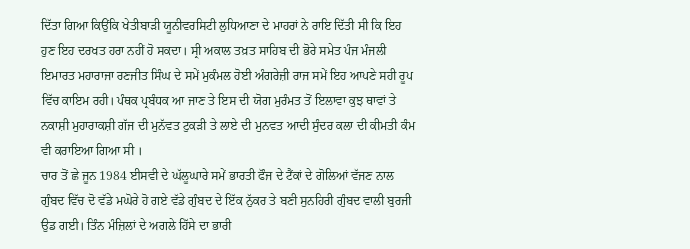ਦਿੱਤਾ ਗਿਆ ਕਿਉਂਕਿ ਖੇਤੀਬਾੜੀ ਯੂਨੀਵਰਸਿਟੀ ਲੁਧਿਆਣਾ ਦੇ ਮਾਹਰਾਂ ਨੇ ਰਾਇ ਦਿੱਤੀ ਸੀ ਕਿ ਇਹ ਹੁਣ ਇਹ ਦਰਖਤ ਹਰਾ ਨਹੀਂ ਹੋ ਸਕਦਾ। ਸ੍ਰੀ ਅਕਾਲ ਤਖ਼ਤ ਸਾਹਿਬ ਦੀ ਭੋਰੇ ਸਮੇਤ ਪੰਜ ਮੰਜਲੀ ਇਮਾਰਤ ਮਹਾਰਾਜਾ ਰਣਜੀਤ ਸਿੰਘ ਦੇ ਸਮੇਂ ਮੁਕੰਮਲ ਹੋਈ ਅੰਗਰੇਜ਼ੀ ਰਾਜ ਸਮੇਂ ਇਹ ਆਪਣੇ ਸਹੀ ਰੂਪ ਵਿੱਚ ਕਾਇਮ ਰਹੀ। ਪੰਥਕ ਪ੍ਰਬੰਧਕ ਆ ਜਾਣ ਤੇ ਇਸ ਦੀ ਯੋਗ ਮੁਰੰਮਤ ਤੋਂ ਇਲਾਵਾ ਕੁਝ ਥਾਵਾਂ ਤੇ ਨਕਾਸ਼ੀ ਮੁਹਾਰਾਕਸ਼ੀ ਗੱਜ ਦੀ ਮੁਨੱਵਤ ਟੁਕੜੀ ਤੇ ਲਾਏ ਦੀ ਮੁਨਵਤ ਆਦੀ ਸੁੰਦਰ ਕਲਾ ਦੀ ਕੀਮਤੀ ਕੰਮ ਵੀ ਕਰਾਇਆ ਗਿਆ ਸੀ ।
ਚਾਰ ਤੋਂ ਛੇ ਜੂਨ 1984 ਈਸਵੀ ਦੇ ਘੱਲੂਘਾਰੇ ਸਮੇਂ ਭਾਰਤੀ ਫੌਜ ਦੇ ਟੈਂਕਾਂ ਦੇ ਗੋਲਿਆਂ ਵੱਜਣ ਨਾਲ ਗੁੰਬਦ ਵਿੱਚ ਦੋ ਵੱਡੇ ਮਘੋਰੇ ਹੋ ਗਏ ਵੱਡੇ ਗੁੰਬਦ ਦੇ ਇੱਕ ਨੁੱਕਰ ਤੇ ਬਣੀ ਸੁਨਹਿਰੀ ਗੁੰਬਦ ਵਾਲੀ ਬੁਰਜੀ ਉਡ ਗਈ। ਤਿੰਨ ਮੰਜ਼ਿਲਾਂ ਦੇ ਅਗਲੇ ਹਿੱਸੇ ਦਾ ਭਾਰੀ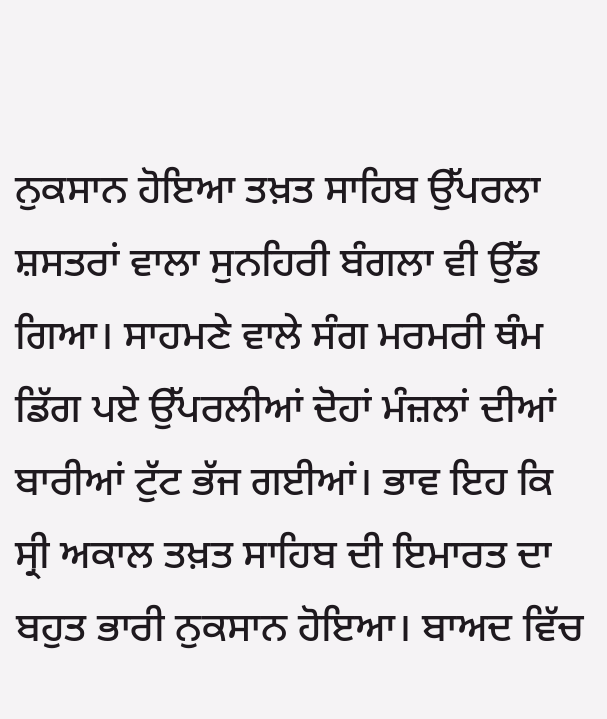ਨੁਕਸਾਨ ਹੋਇਆ ਤਖ਼ਤ ਸਾਹਿਬ ਉੱਪਰਲਾ ਸ਼ਸਤਰਾਂ ਵਾਲਾ ਸੁਨਹਿਰੀ ਬੰਗਲਾ ਵੀ ਉੱਡ ਗਿਆ। ਸਾਹਮਣੇ ਵਾਲੇ ਸੰਗ ਮਰਮਰੀ ਥੰਮ ਡਿੱਗ ਪਏ ਉੱਪਰਲੀਆਂ ਦੋਹਾਂ ਮੰਜ਼ਲਾਂ ਦੀਆਂ ਬਾਰੀਆਂ ਟੁੱਟ ਭੱਜ ਗਈਆਂ। ਭਾਵ ਇਹ ਕਿ ਸ੍ਰੀ ਅਕਾਲ ਤਖ਼ਤ ਸਾਹਿਬ ਦੀ ਇਮਾਰਤ ਦਾ ਬਹੁਤ ਭਾਰੀ ਨੁਕਸਾਨ ਹੋਇਆ। ਬਾਅਦ ਵਿੱਚ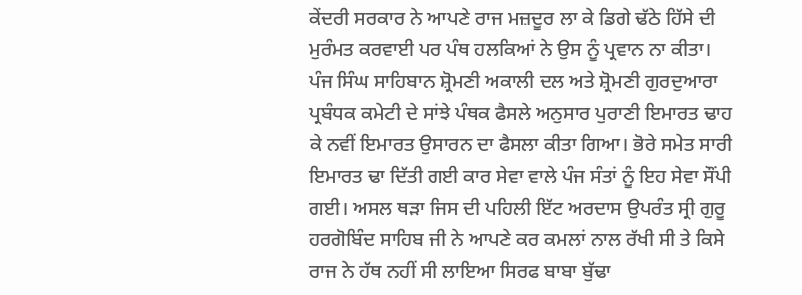ਕੇਂਦਰੀ ਸਰਕਾਰ ਨੇ ਆਪਣੇ ਰਾਜ ਮਜ਼ਦੂਰ ਲਾ ਕੇ ਡਿਗੇ ਢੱਠੇ ਹਿੱਸੇ ਦੀ ਮੁਰੰਮਤ ਕਰਵਾਈ ਪਰ ਪੰਥ ਹਲਕਿਆਂ ਨੇ ਉਸ ਨੂੰ ਪ੍ਰਵਾਨ ਨਾ ਕੀਤਾ। ਪੰਜ ਸਿੰਘ ਸਾਹਿਬਾਨ ਸ਼੍ਰੋਮਣੀ ਅਕਾਲੀ ਦਲ ਅਤੇ ਸ਼੍ਰੋਮਣੀ ਗੁਰਦੁਆਰਾ ਪ੍ਰਬੰਧਕ ਕਮੇਟੀ ਦੇ ਸਾਂਝੇ ਪੰਥਕ ਫੈਸਲੇ ਅਨੁਸਾਰ ਪੁਰਾਣੀ ਇਮਾਰਤ ਢਾਹ ਕੇ ਨਵੀਂ ਇਮਾਰਤ ਉਸਾਰਨ ਦਾ ਫੈਸਲਾ ਕੀਤਾ ਗਿਆ। ਭੋਰੇ ਸਮੇਤ ਸਾਰੀ ਇਮਾਰਤ ਢਾ ਦਿੱਤੀ ਗਈ ਕਾਰ ਸੇਵਾ ਵਾਲੇ ਪੰਜ ਸੰਤਾਂ ਨੂੰ ਇਹ ਸੇਵਾ ਸੌਂਪੀ ਗਈ। ਅਸਲ ਥੜਾ ਜਿਸ ਦੀ ਪਹਿਲੀ ਇੱਟ ਅਰਦਾਸ ਉਪਰੰਤ ਸ੍ਰੀ ਗੁਰੂ ਹਰਗੋਬਿੰਦ ਸਾਹਿਬ ਜੀ ਨੇ ਆਪਣੇ ਕਰ ਕਮਲਾਂ ਨਾਲ ਰੱਖੀ ਸੀ ਤੇ ਕਿਸੇ ਰਾਜ ਨੇ ਹੱਥ ਨਹੀਂ ਸੀ ਲਾਇਆ ਸਿਰਫ ਬਾਬਾ ਬੁੱਢਾ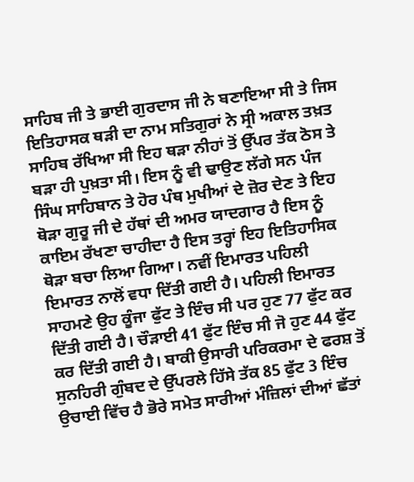ਸਾਹਿਬ ਜੀ ਤੇ ਭਾਈ ਗੁਰਦਾਸ ਜੀ ਨੇ ਬਣਾਇਆ ਸੀ ਤੇ ਜਿਸ ਇਤਿਹਾਸਕ ਥੜੀ ਦਾ ਨਾਮ ਸਤਿਗੁਰਾਂ ਨੇ ਸ੍ਰੀ ਅਕਾਲ ਤਖ਼ਤ ਸਾਹਿਬ ਰੱਖਿਆ ਸੀ ਇਹ ਥੜਾ ਨੀਹਾਂ ਤੋਂ ਉੱਪਰ ਤੱਕ ਠੋਸ ਤੇ ਬੜਾ ਹੀ ਪੁਖ਼ਤਾ ਸੀ। ਇਸ ਨੂੰ ਵੀ ਢਾਉਣ ਲੱਗੇ ਸਨ ਪੰਜ ਸਿੰਘ ਸਾਹਿਬਾਨ ਤੇ ਹੋਰ ਪੰਥ ਮੁਖੀਆਂ ਦੇ ਜ਼ੋਰ ਦੇਣ ਤੇ ਇਹ ਥੋੜਾ ਗੁਰੂ ਜੀ ਦੇ ਹੱਥਾਂ ਦੀ ਅਮਰ ਯਾਦਗਾਰ ਹੈ ਇਸ ਨੂੰ ਕਾਇਮ ਰੱਖਣਾ ਚਾਹੀਦਾ ਹੈ ਇਸ ਤਰ੍ਹਾਂ ਇਹ ਇਤਿਹਾਸਿਕ ਥੋੜਾ ਬਚਾ ਲਿਆ ਗਿਆ। ਨਵੀਂ ਇਮਾਰਤ ਪਹਿਲੀ ਇਮਾਰਤ ਨਾਲੋਂ ਵਧਾ ਦਿੱਤੀ ਗਈ ਹੈ। ਪਹਿਲੀ ਇਮਾਰਤ ਸਾਹਮਣੇ ਉਹ ਕੂੰਜਾ ਫੁੱਟ ਤੇ ਇੰਚ ਸੀ ਪਰ ਹੁਣ 77 ਫੁੱਟ ਕਰ ਦਿੱਤੀ ਗਈ ਹੈ। ਚੌੜਾਈ 41 ਫੁੱਟ ਇੰਚ ਸੀ ਜੋ ਹੁਣ 44 ਫੁੱਟ ਕਰ ਦਿੱਤੀ ਗਈ ਹੈ। ਬਾਕੀ ਉਸਾਰੀ ਪਰਿਕਰਮਾ ਦੇ ਫਰਸ਼ ਤੋਂ ਸੁਨਹਿਰੀ ਗੁੰਬਦ ਦੇ ਉੱਪਰਲੇ ਹਿੱਸੇ ਤੱਕ 85 ਫੁੱਟ 3 ਇੰਚ ਉਚਾਈ ਵਿੱਚ ਹੈ ਭੋਰੇ ਸਮੇਤ ਸਾਰੀਆਂ ਮੰਜ਼ਿਲਾਂ ਦੀਆਂ ਛੱਤਾਂ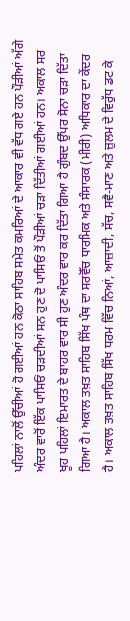ਪਹਿਲਾਂ ਨਾਲੋਂ ਉੱਚੀਆਂ ਹੋ ਗਈਆਂ ਹਨ ਕੋਠਾ ਸਾਹਿਬ ਸਮੇਤ ਕਮਰਿਆਂ ਦੇ ਆਕਾਰ ਵੀ ਵੱਧ ਗਏ ਹਨ ਪੌੜੀਆਂ ਅੱਗੇ ਅੰਦਰ ਵਾਰੋਂ ਇੱਕ ਪਾਸਿਓਂ ਚੜਦੀਆਂ ਸਨ ਹੁਣ ਦੋ ਪਾਸਿਓਂ ਤੋਂ ਪੌੜੀਆਂ ਚੜਾ ਦਿੱਤੀਆਂ ਗਈਆਂ ਹਨ। ਅਕਾਲ ਸਰ ਖੂਹ ਪਹਿਲਾਂ ਇਮਾਰਤ ਦੇ ਬਾਹਰ ਵਾਰ ਸੀ ਹੁਣ ਅੰਦਰ ਵਾਰ ਕਰ ਦਿੱਤਾ ਗਿਆ ਹੈ ਗੁੰਬਦ ਉੱਪਰ ਸੋਨਾ ਚੜਾ ਦਿੱਤਾ ਗਿਆ ਹੈ। ਅਕਾਲ ਤਖ਼ਤ ਸਾਹਿਬ ਸਿੱਖ ਪੰਥ ਦਾ ਸਰਵੋੱਚ ਧਾਰਮਿਕ ਅਤੇ ਸੰਸਾਰਕ (ਮੀਰੀ) ਅਧਿਕਾਰ ਦਾ ਕੇਂਦਰ ਹੈ। ਅਕਾਲ ਤਖ਼ਤ ਸਾਹਿਬ ਸਿੱਖ ਧਰਮ ਵਿੱਚ ਨਿਆਂ, ਆਜ਼ਾਦੀ, ਸੱਚ, ਸਵੈ-ਮਾਣ ਅਤੇ ਜ਼ੁਲਮ ਦੇ ਵਿਰੁੱਧ ਡਟ ਕੇ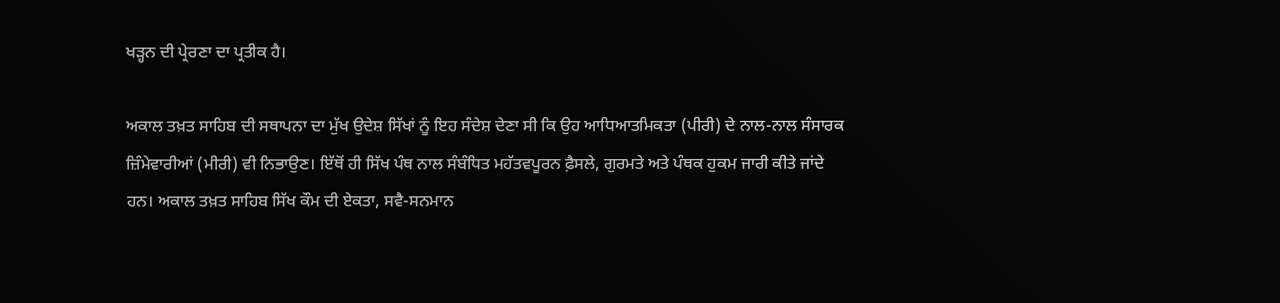ਖੜ੍ਹਨ ਦੀ ਪ੍ਰੇਰਣਾ ਦਾ ਪ੍ਰਤੀਕ ਹੈ।

ਅਕਾਲ ਤਖ਼ਤ ਸਾਹਿਬ ਦੀ ਸਥਾਪਨਾ ਦਾ ਮੁੱਖ ਉਦੇਸ਼ ਸਿੱਖਾਂ ਨੂੰ ਇਹ ਸੰਦੇਸ਼ ਦੇਣਾ ਸੀ ਕਿ ਉਹ ਆਧਿਆਤਮਿਕਤਾ (ਪੀਰੀ) ਦੇ ਨਾਲ-ਨਾਲ ਸੰਸਾਰਕ ਜ਼ਿੰਮੇਵਾਰੀਆਂ (ਮੀਰੀ) ਵੀ ਨਿਭਾਉਣ। ਇੱਥੋਂ ਹੀ ਸਿੱਖ ਪੰਥ ਨਾਲ ਸੰਬੰਧਿਤ ਮਹੱਤਵਪੂਰਨ ਫ਼ੈਸਲੇ, ਗੁਰਮਤੇ ਅਤੇ ਪੰਥਕ ਹੁਕਮ ਜਾਰੀ ਕੀਤੇ ਜਾਂਦੇ ਹਨ। ਅਕਾਲ ਤਖ਼ਤ ਸਾਹਿਬ ਸਿੱਖ ਕੌਮ ਦੀ ਏਕਤਾ, ਸਵੈ-ਸਨਮਾਨ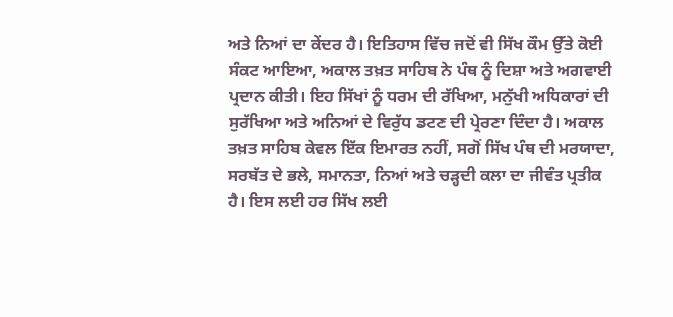ਅਤੇ ਨਿਆਂ ਦਾ ਕੇਂਦਰ ਹੈ। ਇਤਿਹਾਸ ਵਿੱਚ ਜਦੋਂ ਵੀ ਸਿੱਖ ਕੌਮ ਉੱਤੇ ਕੋਈ ਸੰਕਟ ਆਇਆ, ਅਕਾਲ ਤਖ਼ਤ ਸਾਹਿਬ ਨੇ ਪੰਥ ਨੂੰ ਦਿਸ਼ਾ ਅਤੇ ਅਗਵਾਈ ਪ੍ਰਦਾਨ ਕੀਤੀ। ਇਹ ਸਿੱਖਾਂ ਨੂੰ ਧਰਮ ਦੀ ਰੱਖਿਆ, ਮਨੁੱਖੀ ਅਧਿਕਾਰਾਂ ਦੀ ਸੁਰੱਖਿਆ ਅਤੇ ਅਨਿਆਂ ਦੇ ਵਿਰੁੱਧ ਡਟਣ ਦੀ ਪ੍ਰੇਰਣਾ ਦਿੰਦਾ ਹੈ। ਅਕਾਲ ਤਖ਼ਤ ਸਾਹਿਬ ਕੇਵਲ ਇੱਕ ਇਮਾਰਤ ਨਹੀਂ, ਸਗੋਂ ਸਿੱਖ ਪੰਥ ਦੀ ਮਰਯਾਦਾ, ਸਰਬੱਤ ਦੇ ਭਲੇ, ਸਮਾਨਤਾ, ਨਿਆਂ ਅਤੇ ਚੜ੍ਹਦੀ ਕਲਾ ਦਾ ਜੀਵੰਤ ਪ੍ਰਤੀਕ ਹੈ। ਇਸ ਲਈ ਹਰ ਸਿੱਖ ਲਈ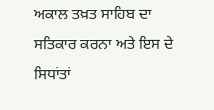ਅਕਾਲ ਤਖ਼ਤ ਸਾਹਿਬ ਦਾ ਸਤਿਕਾਰ ਕਰਨਾ ਅਤੇ ਇਸ ਦੇ ਸਿਧਾਂਤਾਂ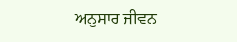ਅਨੁਸਾਰ ਜੀਵਨ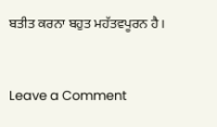ਬਤੀਤ ਕਰਨਾ ਬਹੁਤ ਮਹੱਤਵਪੂਰਨ ਹੈ।



Leave a Comment